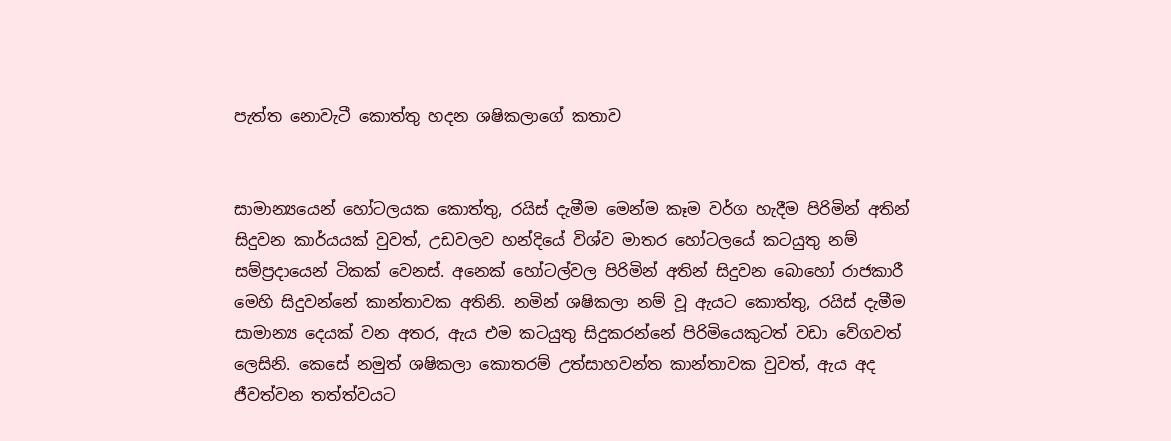පැත්ත නොවැටී කොත්තු හදන ශෂිකලාගේ කතාව


සාමාන්‍යයෙන් හෝටලයක කොත්තු, රයිස් දැමීම මෙන්ම කෑම වර්ග හැදීම පිරිමින් අතින් සිදුවන කාර්යයක් වුවත්, උඩවලව හන්දියේ විශ්ව මාතර හෝටලයේ කටයුතු නම් සම්ප්‍රදායෙන් ටිකක් වෙනස්. අනෙක් හෝටල්වල පිරිමින් අතින් සිදුවන බොහෝ රාජකාරී මෙහි සිදුවන්නේ කාන්තාවක අතිනි. නමින් ශෂිකලා නම් වූ ඇයට කොත්තු, රයිස් දැමීම සාමාන්‍ය දෙයක් වන අතර, ඇය එම කටයුතු සිදුකරන්නේ පිරිමියෙකුටත් වඩා වේගවත් ලෙසිනි. කෙසේ නමුත් ශෂිකලා කොතරම් උත්සාහවන්ත කාන්තාවක වුවත්, ඇය අද ජීවත්වන තත්ත්වයට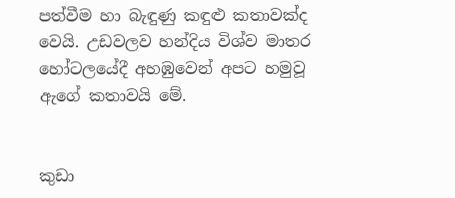පත්වීම හා බැඳුණු කඳුළු කතාවක්ද වෙයි. උඩවලව හන්දිය විශ්ව මාතර හෝටලයේදී අහඹුවෙන් අපට හමුවූ ඇගේ කතාවයි මේ.


කුඩා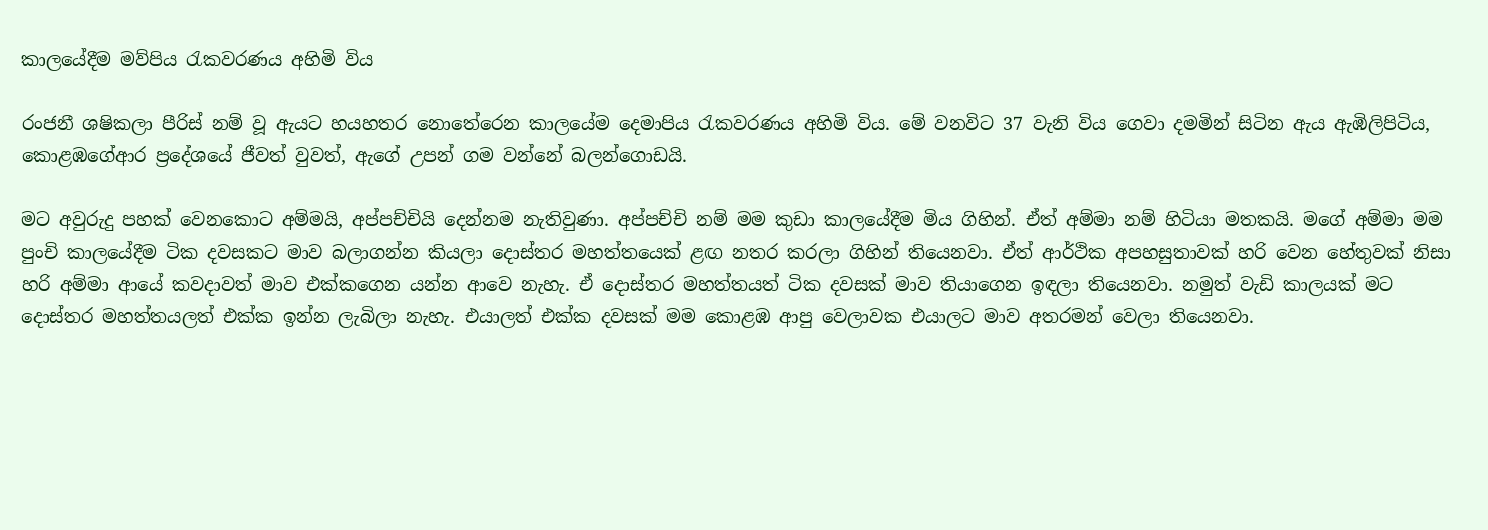කාලයේදීම මව්පිය රැකවරණය අහිමි විය

රංජනී ශෂිකලා පීරිස් නම් වූ ඇයට හයහතර නොතේරෙන කාලයේම දෙමාපිය රැකවරණය අහිමි විය. මේ වනවිට 37 වැනි විය ගෙවා දමමින් සිටින ඇය ඇඹිලිපිටිය, කොළඹගේආර ප්‍රදේශයේ ජීවත් වුවත්, ඇගේ උපන් ගම වන්නේ බලන්ගොඩයි.

මට අවුරුදු පහක් වෙනකොට අම්මයි, අප්පච්චියි දෙන්නම නැතිවුණා. අප්පච්චි නම් මම කුඩා කාලයේදීම මිය ගිහින්. ඒත් අම්මා නම් හිටියා මතකයි. මගේ අම්මා මම පුංචි කාලයේදීම ටික දවසකට මාව බලාගන්න කියලා දොස්තර මහත්තයෙක් ළඟ නතර කරලා ගිහින් තියෙනවා. ඒත් ආර්ථික අපහසුතාවක් හරි වෙන හේතුවක් නිසා හරි අම්මා ආයේ කවදාවත් මාව එක්කගෙන යන්න ආවෙ නැහැ. ඒ දොස්තර මහත්තයත් ටික දවසක් මාව තියා‍ගෙන ඉඳලා තියෙනවා. නමුත් වැඩි කාලයක් මට දොස්තර මහත්තයලත් එක්ක ඉන්න ලැබිලා නැහැ. එයාලත් එක්ක දවසක් මම කොළඹ ආපු වෙලාවක එයාලට මාව අතරමන් වෙලා තියෙනවා.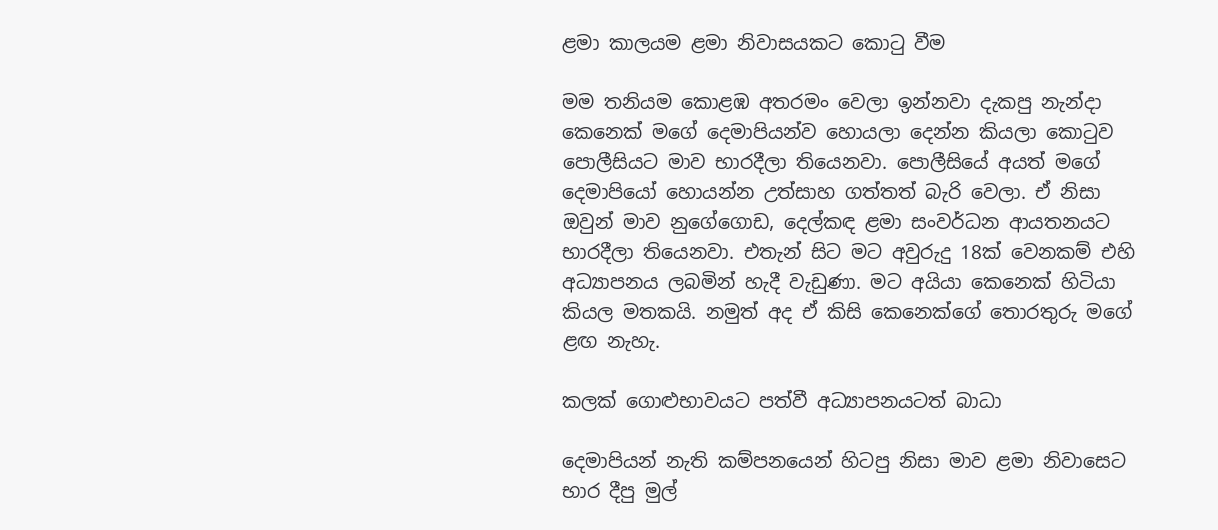ළමා කාලයම ළමා නිවාසයකට කොටු වීම

මම තනියම කොළඹ අතරමං වෙලා ඉන්නවා දැකපු නැන්දා කෙනෙක් මගේ දෙමාපියන්ව හොයලා දෙන්න කියලා කොටුව පොලීසියට මාව භාරදීලා තියෙනවා. පොලීසියේ අයත් මගේ දෙමාපියෝ හොයන්න උත්සාහ ගත්තත් බැරි වෙලා. ඒ නිසා ඔවුන් මාව නුගේගොඩ, දෙල්කඳ ළමා සංවර්ධන ආයතනයට භාරදීලා තියෙනවා. එතැන් සිට මට අවුරුදු 18ක් වෙනකම් එහි අධ්‍යාපනය ලබමින් හැදී වැඩුණා. මට අයියා කෙනෙක් හිටියා කියල මතකයි. නමුත් අද ඒ කිසි කෙනෙක්ගේ තොරතුරු මගේ ළඟ නැහැ.

කලක් ගොළුභාවයට පත්වී අධ්‍යාපනයටත් බාධා

දෙමාපියන් නැති කම්පනයෙන් හිටපු නිසා මාව ළමා නිවාසෙට භාර දීපු මුල්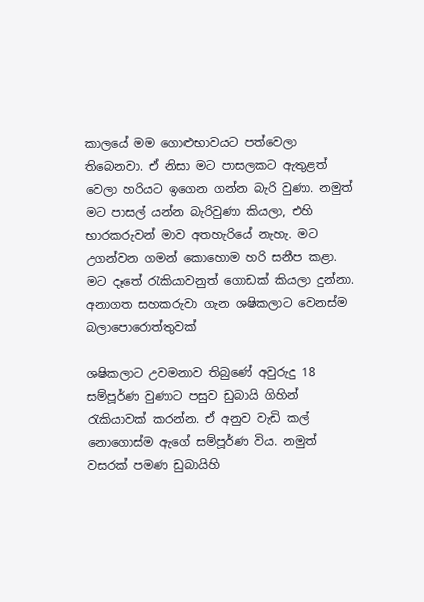කාලයේ මම ගොළුභාවයට පත්වෙලා තිබෙනවා. ඒ නිසා මට පාසලකට ඇතුළත් වෙලා හරියට ඉගෙන ගන්න බැරි වුණා. නමුත් මට පාසල් යන්න බැරිවුණා කියලා, එහි භාරකරුවන් මාව අතහැරියේ නැහැ. මට උගන්වන ගමන් කොහොම හරි සනීප කළා. මට දෑතේ රැකියාවනුත් ගොඩක් කියලා දුන්නා.
අනාගත සහකරුවා ගැන ශෂිකලාට වෙනස්ම බලාපොරොත්තුවක්

ශෂිකලාට උවමනාව තිබුණේ අවුරුදු 18 සම්පූර්ණ වුණාට පසුව ඩුබායි ගිහින් රැකියාවක් කරන්න. ඒ අනුව වැඩි කල් නොගොස්ම ඇගේ සම්පූර්ණ විය. නමුත් වසරක් පමණ ඩුබායිහි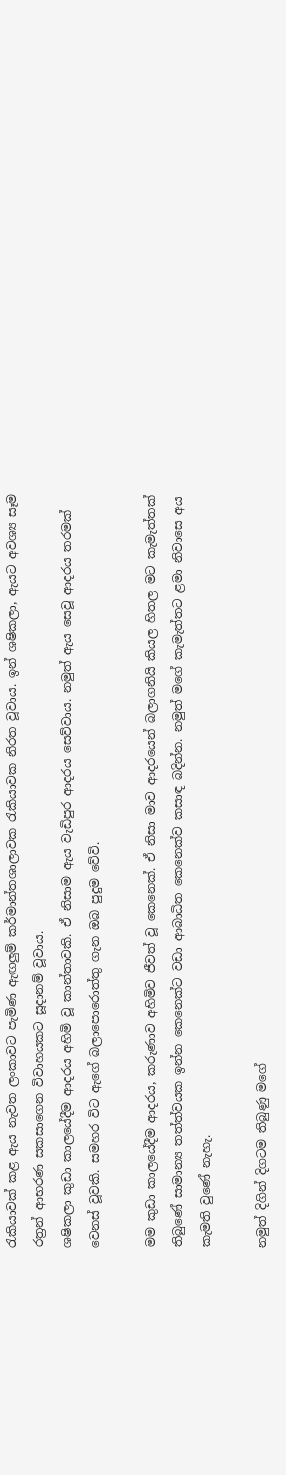රැකියාවක් කළ ඇය නැවත ලංකාවට පැමිණ ඇඟලුම් කර්මාන්තශාලාවක රැකියාවක නිරත වූවාය. ඉන් ශෂිකලා, ඇයට අවශ්‍ය සෑම රත්‍රන් ආභරණ සකසාගෙන විවාහයකට සූදානම් වූවාය.
ශෂිකලා කුඩා කාලයේදීම ආදරය අහිමි වූ කාන්තාවකි. ඒ නිසාම ඇය වැඩිපුර ආදරය සෙව්වාය. නමුත් ඇය සෙවූ ආදරය තරමක් වෙනස් වූවකි. සමහර විට ඇගේ බලාපොරොත්තු ගැන ඔබ පුදුම වේවි.

මම කුඩා කාලයේදීම ආදරය, කරුණාව අහිමිව ජීවත් වූ කෙනෙක්. ඒ නිසා මාව ආදරයෙන් බලාගනියි කියල හිතල මට කැමැත්තක් තිබුණේ සාමාන්‍ය තත්ත්වයක ඉන්න කෙනෙක්ට වඩා ආබාධිත කෙනෙක්ව කසාඳ බදින්න. නමුත් මගේ කැමැත්තට ළමා නිවාසෙ අය කැමති වුණේ නැහැ.

නමුත් දිගින් දිගටම තිබුණු මගේ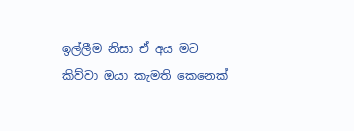ඉල්ලීම නිසා ඒ අය මට කිව්වා ඔයා කැමති කෙනෙක්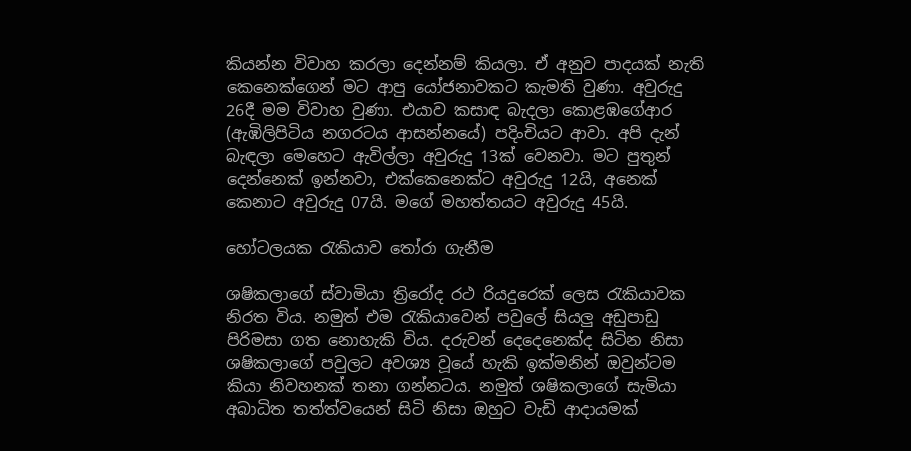කියන්න විවාහ කරලා දෙන්නම් කියලා. ඒ අනුව පාදයක් නැති කෙ‍නෙක්ගෙන් මට ආපු යෝජනාවකට කැමති වුණා. අවුරුදු 26දී මම විවාහ වුණා. එයාව කසාඳ බැදලා කොළඹගේආර (ඇඹිලිපිටිය නගරටය ආසන්නයේ) පදිංචියට ආවා. අපි දැන් බැඳලා මෙහෙට ඇවිල්ලා අවුරුදු 13ක් වෙනවා. මට පුතුන් දෙන්නෙක් ඉන්නවා, එක්කෙනෙක්ට අවුරුදු 12යි, අනෙක් කෙනාට අවුරුදු 07යි. මගේ මහත්තයට අවුරුදු 45යි.

හෝටලයක රැකියාව තෝරා ගැනීම

ශෂිකලාගේ ස්වාමියා ත්‍රිරෝද රථ රියදුරෙක් ලෙස රැකියාවක නිරත විය. නමුත් එම රැකියාවෙන් පවුලේ සියලු අඩුපාඩු පිරිමසා ගත නොහැකි විය. දරුවන් දෙදෙනෙක්ද සිටින නිසා ශෂිකලාගේ පවුලට අවශ්‍ය වූයේ හැකි ඉක්මනින් ඔවුන්ටම කියා නිවහනක් තනා ගන්නටය. නමුත් ශෂිකලාගේ සැමියා අබාධිත තත්ත්වයෙන් සිටි නිසා ඔහුට වැඩි ආදායමක්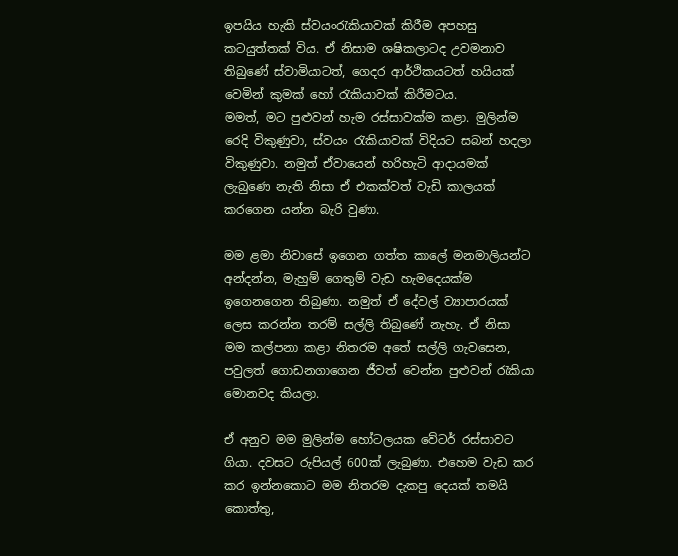ඉපයිය හැකි ස්වයංරැකියාවක් කිරීම අපහසු කටයුත්තක් විය. ඒ නිසාම ශෂිකලාටද උවමනාව තිබුණේ ස්වාමියාටත්, ගෙදර ආර්ථිකයටත් හයියක් වෙමින් කුමක් හෝ රැකියාවක් කිරීමටය.
මමත්, මට පුළුවන් හැම රස්සාවක්ම කළා. මුලින්ම රෙදි විකුණුවා, ස්වයං රැකියාවක් විදියට සබන් හදලා විකුණුවා. නමුත් ඒවායෙන් හරිහැටි ආදායමක් ලැබුණෙ නැති නිසා ඒ එකක්වත් වැඩි කාලයක් කරගෙන යන්න බැරි වුණා.

මම ළමා නිවාසේ ඉගෙන ගත්ත කාලේ මනමාලියන්ට අන්දන්න, මැහුම් ගෙතුම් වැඩ හැමදෙයක්ම ඉගෙනගෙන තිබුණා. නමුත් ඒ දේවල් ව්‍යාපාරයක් ලෙස කරන්න තරම් සල්ලි තිබුණේ නැහැ. ඒ නිසා මම කල්පනා කළා නිතරම අතේ සල්ලි ගැවසෙන, පවුලත් ගොඩනගාගෙන ජීවත් වෙන්න පුළුවන් රැකියා මොනවද කියලා.

ඒ අනුව මම මුලින්ම හෝටලයක වේටර් රස්සාවට ගියා. දවසට රුපියල් 600ක් ලැබුණා. එහෙම වැඩ කර කර ඉන්නකොට මම නිතරම දැකපු දෙයක් තමයි කොත්තු,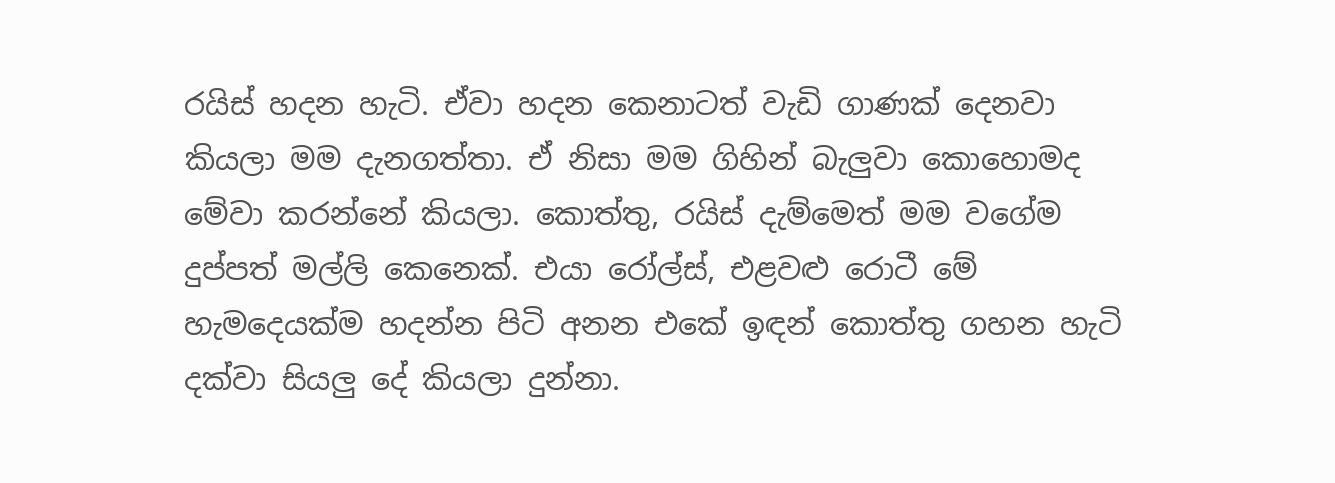රයිස් හදන හැටි. ඒවා හදන කෙනාටත් වැඩි ගාණක් දෙනවා කියලා මම දැනගත්තා. ඒ නිසා මම ගිහින් බැලුවා කොහොමද මේවා කරන්නේ කියලා. කොත්තු, රයිස් දැම්මෙත් මම වගේම දුප්පත් මල්ලි කෙනෙක්. එයා රෝල්ස්, එළවළු රොටී මේ හැමදෙයක්ම හදන්න පිටි අනන එකේ ඉඳන් කොත්තු ගහන හැටි දක්වා සියලු දේ කියලා දුන්නා.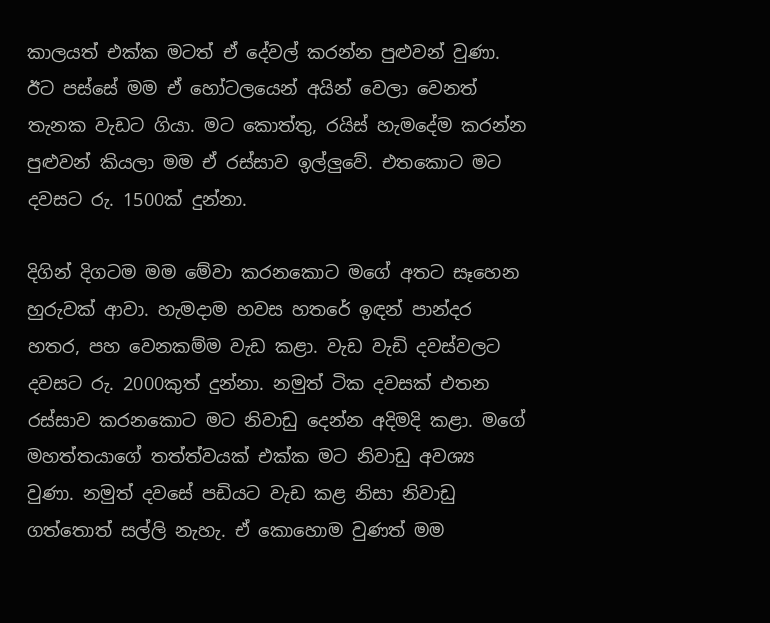කාලයත් එක්ක මටත් ඒ දේවල් කරන්න පුළුවන් වුණා. ඊට පස්සේ මම ඒ හෝටලයෙන් අයින් වෙලා වෙනත් තැනක වැඩට ගියා. මට කොත්තු, රයිස් හැමදේම කරන්න පුළුවන් කියලා මම ඒ රස්සාව ඉල්ලුවේ. එතකොට මට දවසට රු. 1500ක් දුන්නා.

දිගින් දිගටම මම මේවා කරනකොට මගේ අතට සෑහෙන හුරුවක් ආවා. හැමදාම හවස හතරේ ඉඳන් පාන්දර හතර, පහ වෙනකම්ම වැඩ කළා. වැඩ වැඩි දවස්වලට දවසට රු. 2000කුත් දුන්නා. නමුත් ටික දවසක් එතන රස්සාව කරනකොට මට නිවාඩු දෙන්න අදිමදි කළා. මගේ මහත්තයාගේ තත්ත්වයක් එක්ක මට නිවාඩු අවශ්‍ය වුණා. නමුත් දවසේ පඩියට වැඩ කළ නිසා නිවාඩු ගත්තොත් සල්ලි නැහැ. ඒ කොහොම වුණත් මම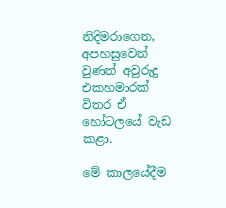නිදිමරාගෙන, අපහසුවෙන් වුණත් අවුරුදු එකහමාරක් විතර ඒ හෝටලයේ වැඩ කළා.

මේ කාලයේදීම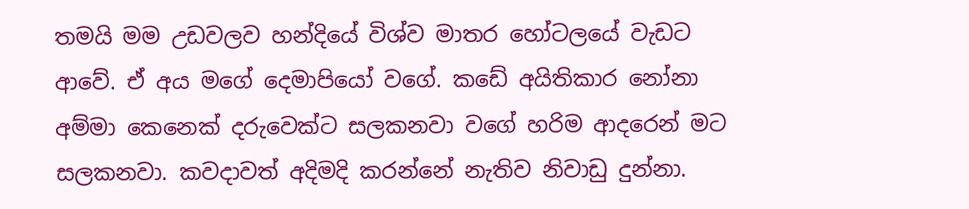තමයි මම උඩවලව හන්දියේ විශ්ව මාතර හෝටලයේ වැඩට ආවේ. ඒ අය මගේ දෙමාපියෝ වගේ. කඩේ අයිතිකාර නෝනා අම්මා කෙනෙක් දරුවෙක්ට සලකනවා වගේ හරිම ආදරෙන් මට සලකනවා. කවදාවත් අදිමදි කරන්නේ නැතිව නිවාඩු දුන්නා.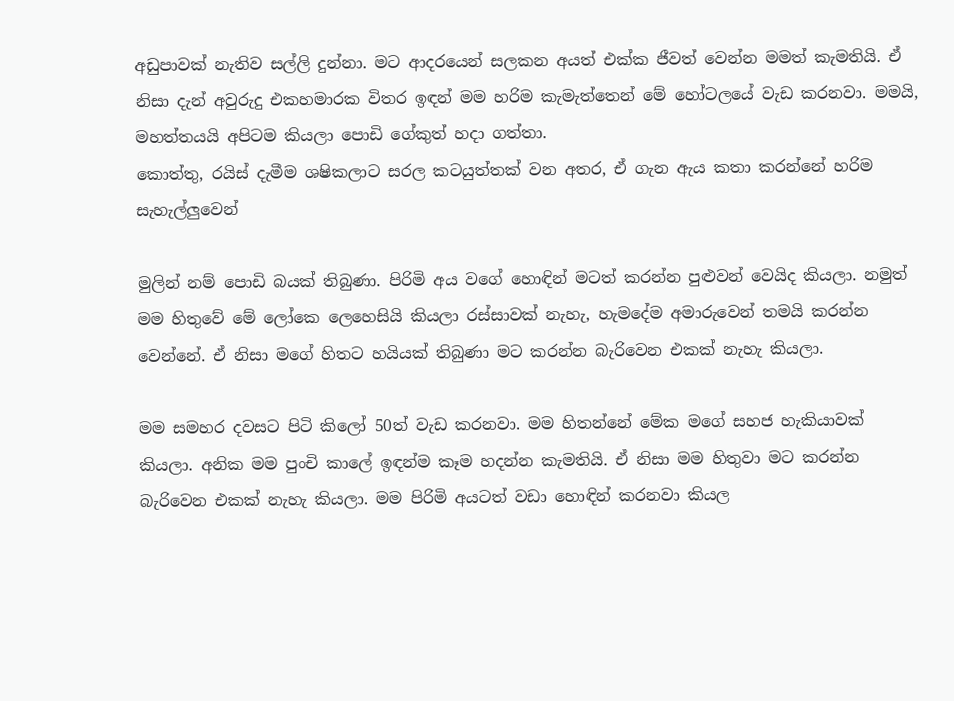අඩුපාවක් නැතිව සල්ලි දුන්නා. මට ආදරයෙන් සලකන අයත් එක්ක ජීවත් වෙන්න මමත් කැමතියි. ඒ නිසා දැන් අවුරුදු එකහමාරක විතර ඉඳන් මම හරිම කැමැත්තෙන් මේ හෝටලයේ වැඩ කරනවා. මමයි, මහත්තයයි අපිටම කියලා පොඩි ගේකුත් හදා ගත්තා.
කොත්තු, රයිස් දැමීම ශෂිකලාට සරල කටයුත්තක් වන අතර, ඒ ගැන ඇය කතා කරන්නේ හරිම සැහැල්ලුවෙන්

මුලින් නම් පොඩි බයක් තිබුණා. පිරිමි අය වගේ හොඳින් මටත් කරන්න පුළුවන් වෙයිද කියලා. නමුත් මම හිතුවේ මේ ලෝකෙ ලෙහෙසියි කියලා රස්සාවක් නැහැ, හැමදේම අමාරුවෙන් තමයි කරන්න වෙන්නේ. ඒ නිසා මගේ හිතට හයියක් තිබුණා මට කරන්න බැරිවෙන එකක් නැහැ කියලා.

මම සමහර දවසට පිටි කිලෝ 50ත් වැඩ කරනවා. මම හිතන්නේ මේක මගේ සහජ හැකියාවක් කියලා. අනික මම පුංචි කාලේ ඉඳන්ම කෑම හදන්න කැමතියි. ඒ නිසා මම හිතුවා මට කරන්න බැරිවෙන එකක් නැහැ කියලා. මම පිරිමි අයටත් වඩා හොඳින් කරනවා කියල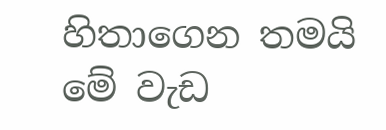හිතාගෙන තමයි මේ වැඩ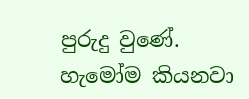පුරුදු වුණේ. හැමෝම කියනවා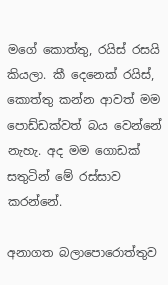මගේ කොත්තු, රයිස් රසයි කියලා. කී දෙනෙක් රයිස්, කොත්තු කන්න ආවත් මම පොඩ්ඩක්වත් බය වෙන්නේ නැහැ. අද මම ගොඩක් සතුටින් මේ රස්සාව කරන්නේ.

අනාගත බලාපොරොත්තුව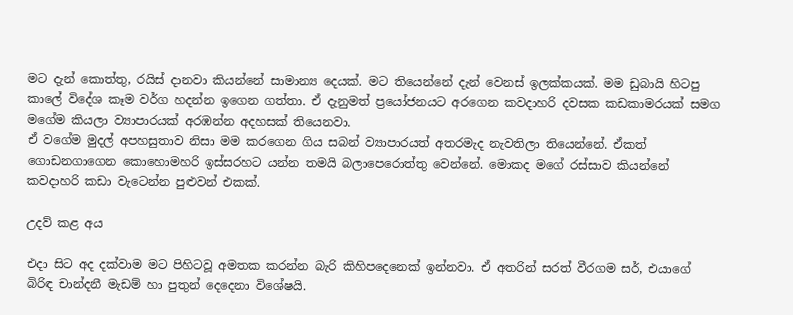මට දැන් කොත්තු, රයිස් දානවා කියන්නේ සාමාන්‍ය දෙයක්. මට තියෙන්නේ දැන් වෙනස් ඉලක්කයක්. මම ඩුබායි හිටපු කාලේ විදේශ කෑම වර්ග හදන්න ඉගෙන ගත්තා. ඒ දැනුමත් ප්‍රයෝජනයට අරගෙන කවදාහරි දවසක කඩකාමරයක් සමග මගේම කියලා ව්‍යාපාරයක් අරඹන්න අදහසක් තියෙනවා.
ඒ වගේම මුදල් අපහසුතාව නිසා මම කරගෙන ගිය සබන් ව්‍යාපාරයත් අතරමැද නැවතිලා තියෙන්නේ. ඒකත් ගොඩනගාගෙන කොහොමහරි ඉස්සරහට යන්න තමයි බලාපෙරොත්තු වෙන්නේ. මොකද මගේ රස්සාව කියන්නේ කවදාහරි කඩා වැටෙන්න පුළුවන් එකක්.

උදව් කළ අය

එදා සිට අද දක්වාම මට පිහිටවූ අමතක කරන්න බැරි කිහිපදෙනෙක් ඉන්නවා. ඒ අතරින් සරත් වීරගම සර්, එයාගේ බිරිඳ චාන්දනී මැඩම් හා පුතුන් දෙදෙනා විශේෂයි.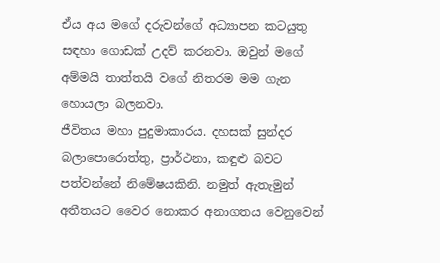ඒය අය මගේ දරුවන්ගේ අධ්‍යාපන කටයුතු සඳහා ගොඩක් උදව් කරනවා. ඔවුන් මගේ අම්මයි තාත්තයි වගේ නිතරම මම ගැන හොයලා බලනවා.
ජීවිතය මහා පුදුමාකාරය. දහසක් සුන්දර බලාපොරොත්තු, ප්‍රාර්ථනා, කඳුළු බවට පත්වන්නේ නිමේෂයකිනි. නමුත් ඇතැමුන් අතීතයට වෛර නොකර අනාගතය වෙනුවෙන්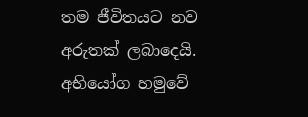තම ජීවිතයට නව අරුතක් ලබාදෙයි. අභියෝග හමුවේ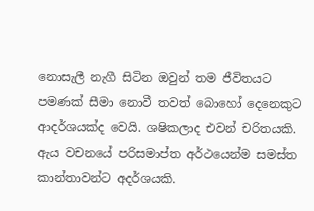නොසැලී නැගී සිටින ඔවුන් තම ජීවිතයට පමණක් සීමා නොවී තවත් බොහෝ දෙනෙකුට ආදර්ශයක්ද වෙයි. ශෂිකලාද එවන් චරිතයකි. ඇය වචනයේ පරිසමාප්ත අර්ථයෙන්ම සමස්ත කාන්තාවන්ට අදර්ශයකි.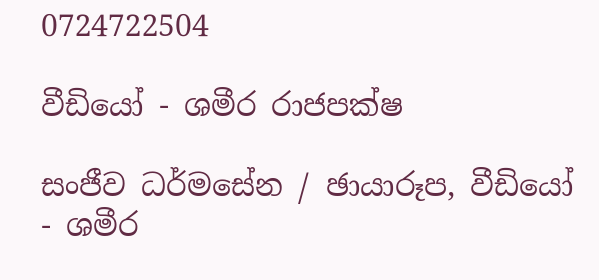0724722504

වීඩියෝ - ශමීර රාජපක්ෂ

සංජීව ධර්මසේන / ඡායාරූප, වීඩියෝ - ශමීර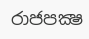රාජපක්‍ෂ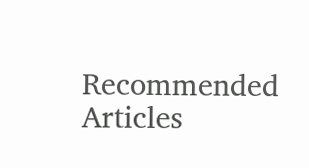Recommended Articles